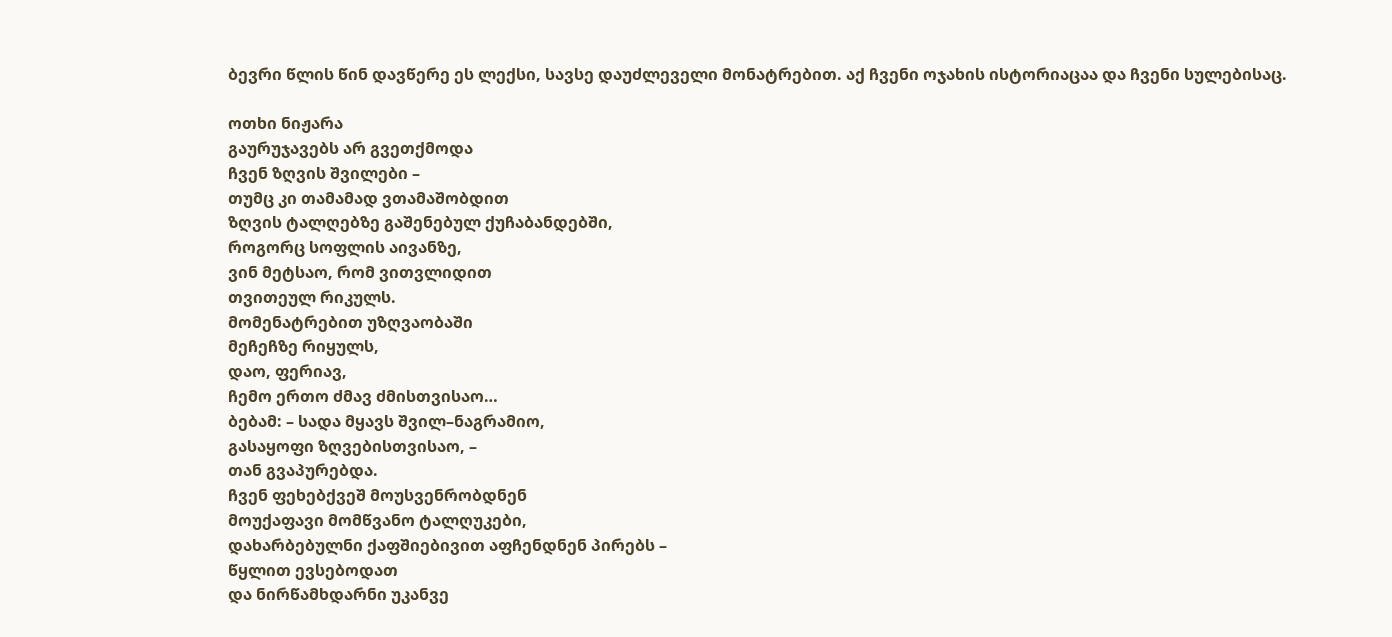ბევრი წლის წინ დავწერე ეს ლექსი, სავსე დაუძლეველი მონატრებით. აქ ჩვენი ოჯახის ისტორიაცაა და ჩვენი სულებისაც.

ოთხი ნიჟარა
გაურუჯავებს არ გვეთქმოდა
ჩვენ ზღვის შვილები –
თუმც კი თამამად ვთამაშობდით
ზღვის ტალღებზე გაშენებულ ქუჩაბანდებში,
როგორც სოფლის აივანზე,
ვინ მეტსაო, რომ ვითვლიდით
თვითეულ რიკულს.
მომენატრებით უზღვაობაში
მეჩეჩზე რიყულს,
დაო, ფერიავ,
ჩემო ერთო ძმავ ძმისთვისაო…
ბებამ: – სადა მყავს შვილ–ნაგრამიო,
გასაყოფი ზღვებისთვისაო, –
თან გვაპურებდა.
ჩვენ ფეხებქვეშ მოუსვენრობდნენ
მოუქაფავი მომწვანო ტალღუკები,
დახარბებულნი ქაფშიებივით აფჩენდნენ პირებს –
წყლით ევსებოდათ
და ნირწამხდარნი უკანვე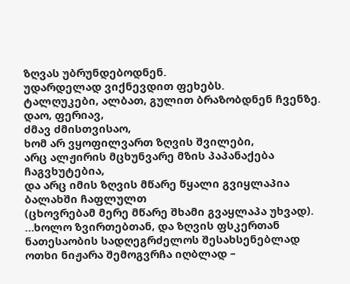ზღვას უბრუნდებოდნენ.
უდარდელად ვიქნევდით ფეხებს.
ტალღუკები, ალბათ, გულით ბრაზობდნენ ჩვენზე.
დაო, ფერიავ,
ძმავ ძმისთვისაო,
ხომ არ ვყოფილვართ ზღვის შვილები,
არც ალჟირის მცხუნვარე მზის პაპანაქება
ჩაგვხუტებია,
და არც იმის ზღვის მწარე წყალი გვიყლაპია
ბალახში ჩაფლულთ
(ცხოვრებამ მერე მწარე შხამი გვაყლაპა უხვად).
…ხოლო ზვირთებთან, და ზღვის ფსკერთან
ნათესაობის სადღეგრძელოს შესახსენებლად
ოთხი ნიჟარა შემოგვრჩა იღბლად –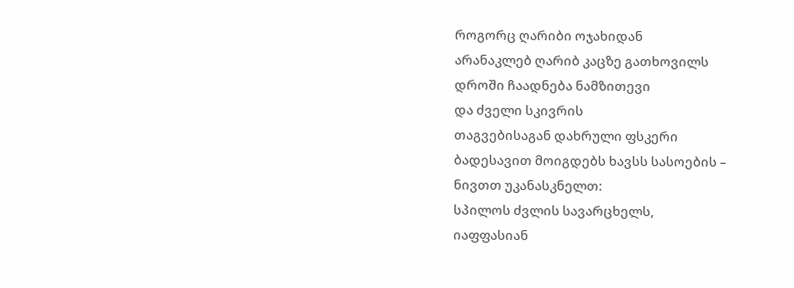როგორც ღარიბი ოჯახიდან
არანაკლებ ღარიბ კაცზე გათხოვილს
დროში ჩაადნება ნამზითევი
და ძველი სკივრის
თაგვებისაგან დახრული ფსკერი
ბადესავით მოიგდებს ხავსს სასოების –
ნივთთ უკანასკნელთ:
სპილოს ძვლის სავარცხელს,
იაფფასიან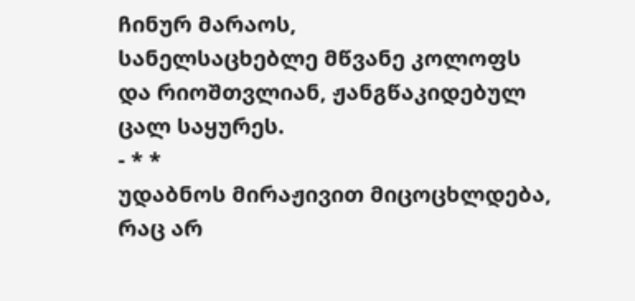ჩინურ მარაოს,
სანელსაცხებლე მწვანე კოლოფს
და რიოშთვლიან, ჟანგწაკიდებულ
ცალ საყურეს.
- * *
უდაბნოს მირაჟივით მიცოცხლდება,
რაც არ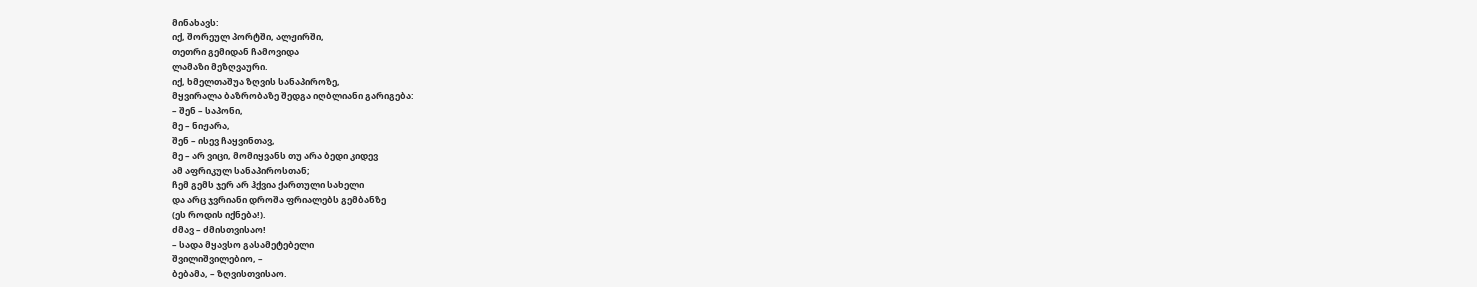მინახავს:
იქ, შორეულ პორტში, ალჟირში,
თეთრი გემიდან ჩამოვიდა
ლამაზი მეზღვაური.
იქ, ხმელთაშუა ზღვის სანაპიროზე,
მყვირალა ბაზრობაზე შედგა იღბლიანი გარიგება:
– შენ – საპონი,
მე – ნიჟარა,
შენ – ისევ ჩაყვინთავ,
მე – არ ვიცი, მომიყვანს თუ არა ბედი კიდევ
ამ აფრიკულ სანაპიროსთან;
ჩემ გემს ჯერ არ ჰქვია ქართული სახელი
და არც ჯვრიანი დროშა ფრიალებს გემბანზე
(ეს როდის იქნება!).
ძმავ – ძმისთვისაო!
– სადა მყავსო გასამეტებელი
შვილიშვილებიო, –
ბებამა, – ზღვისთვისაო.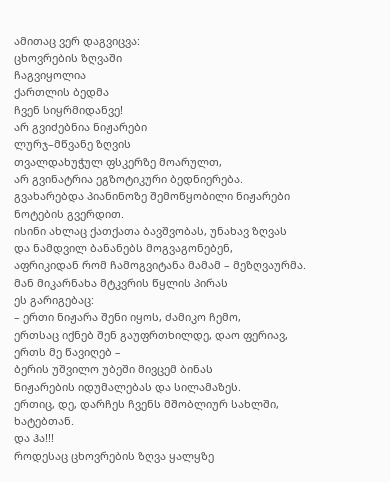ამითაც ვერ დაგვიცვა:
ცხოვრების ზღვაში
ჩაგვიყოლია
ქართლის ბედმა
ჩვენ სიყრმიდანვე!
არ გვიძებნია ნიჟარები
ლურჯ–მწვანე ზღვის
თვალდახუჭულ ფსკერზე მოარულთ,
არ გვინატრია ეგზოტიკური ბედნიერება.
გვახარებდა პიანინოზე შემოწყობილი ნიჟარები
ნოტების გვერდით.
ისინი ახლაც ქათქათა ბავშვობას, უნახავ ზღვას
და ნამდვილ ბანანებს მოგვაგონებენ,
აფრიკიდან რომ ჩამოგვიტანა მამამ – მეზღვაურმა.
მან მიკარნახა მტკვრის წყლის პირას
ეს გარიგებაც:
– ერთი ნიჟარა შენი იყოს, ძამიკო ჩემო,
ერთსაც იქნებ შენ გაუფრთხილდე, დაო ფერიავ,
ერთს მე წავიღებ –
ბერის უშვილო უბეში მივცემ ბინას
ნიჟარების იდუმალებას და სილამაზეს.
ერთიც, დე, დარჩეს ჩვენს მშობლიურ სახლში,
ხატებთან.
და ჰა!!!
როდესაც ცხოვრების ზღვა ყალყზე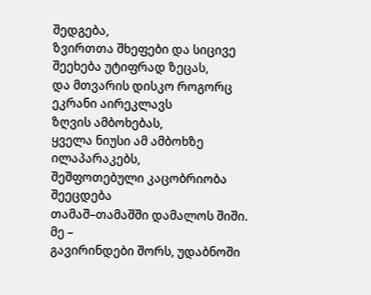შედგება,
ზვირთთა შხეფები და სიცივე შეეხება უტიფრად ზეცას,
და მთვარის დისკო როგორც ეკრანი აირეკლავს
ზღვის ამბოხებას,
ყველა ნიუსი ამ ამბოხზე ილაპარაკებს,
შეშფოთებული კაცობრიობა შეეცდება
თამაშ–თამაშში დამალოს შიში.
მე –
გავირინდები შორს, უდაბნოში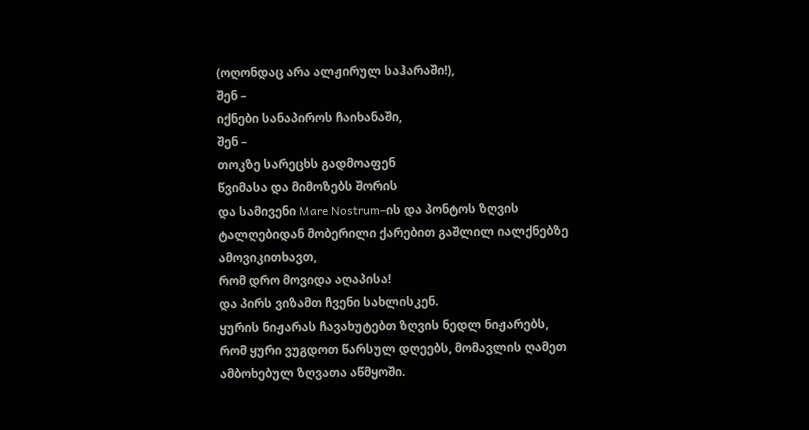(ოღონდაც არა ალჟირულ საჰარაში!),
შენ –
იქნები სანაპიროს ჩაიხანაში,
შენ –
თოკზე სარეცხს გადმოაფენ
წვიმასა და მიმოზებს შორის
და სამივენი Mare Nostrum–ის და პონტოს ზღვის
ტალღებიდან მობერილი ქარებით გაშლილ იალქნებზე
ამოვიკითხავთ,
რომ დრო მოვიდა აღაპისა!
და პირს ვიზამთ ჩვენი სახლისკენ.
ყურის ნიჟარას ჩავახუტებთ ზღვის ნედლ ნიჟარებს,
რომ ყური ვუგდოთ წარსულ დღეებს, მომავლის ღამეთ
ამბოხებულ ზღვათა აწმყოში.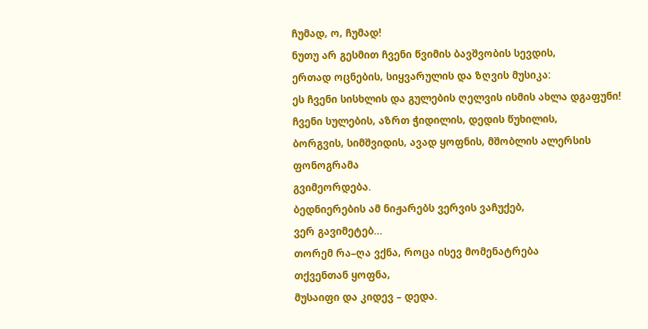ჩუმად, ო, ჩუმად!
ნუთუ არ გესმით ჩვენი წვიმის ბავშვობის სევდის,
ერთად ოცნების, სიყვარულის და ზღვის მუსიკა:
ეს ჩვენი სისხლის და გულების ღელვის ისმის ახლა დგაფუნი!
ჩვენი სულების, აზრთ ჭიდილის, დედის წუხილის,
ბორგვის, სიმშვიდის, ავად ყოფნის, მშობლის ალერსის
ფონოგრამა
გვიმეორდება.
ბედნიერების ამ ნიჟარებს ვერვის ვაჩუქებ,
ვერ გავიმეტებ…
თორემ რა–ღა ვქნა, როცა ისევ მომენატრება
თქვენთან ყოფნა,
მუსაიფი და კიდევ – დედა.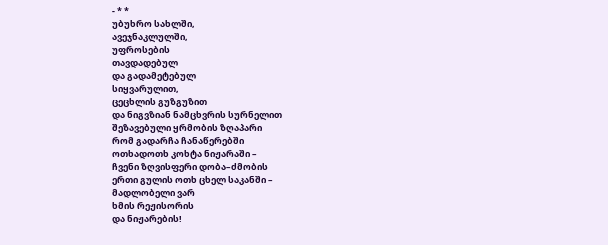- * *
უბუხრო სახლში,
ავეჯნაკლულში,
უფროსების
თავდადებულ
და გადამეტებულ
სიყვარულით,
ცეცხლის გუზგუზით
და ნიგვზიან ნამცხვრის სურნელით
შეზავებული ყრმობის ზღაპარი
რომ გადარჩა ჩანაწერებში
ოთხადოთხ კოხტა ნიჟარაში –
ჩვენი ზღვისფერი დობა–ძმობის
ერთი გულის ოთხ ცხელ საკანში –
მადლობელი ვარ
ხმის რეჟისორის
და ნიჟარების!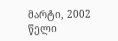მარტი, 2002 წელი